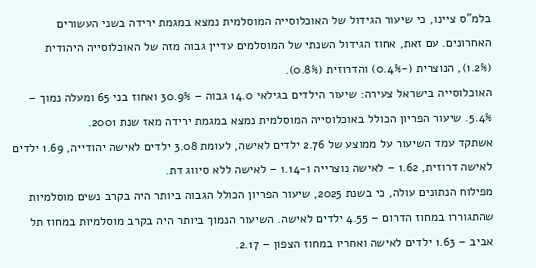בלמ"ס ציינו, כי שיעור הגידול של האוכלוסייה המוסלמית נמצא במגמת ירידה בשני העשורים האחרונים. עם זאת, אחוז הגידול השנתי של המוסלמים עדיין גבוה מזה של האוכלוסייה היהודית (1.2%), הנוצרית (-0.4%) והדרוזית (0.8%).
האוכלוסייה בישראל צעירה: שיעור הילדים בגילאי 14.0 גבוה – 30.9% ואחוז בני 65 ומעלה נמוך – 5.4%. שיעור הפריון הכולל באוכלוסייה המוסלמית נמצא במגמת ירידה מאז שנת 2001.
אשתקד עמד השיעור על ממוצע של 2.76 ילדים לאישה, לעומת 3.08 ילדים לאישה יהודייה, 1.69 ילדים לאישה דרוזית, 1.62 – לאישה נוצרייה ו-1.14 – לאישה ללא סיווג דת.
מפילוח הנתונים עולה, כי בשנת 2025, שיעור הפריון הכולל הגבוה ביותר היה בקרב נשים מוסלמיות שהתגוררו במחוז הדרום – 4.55 ילדים לאישה. השיעור הנמוך ביותר היה בקרב מוסלמיות במחוז תל אביב – 1.63 ילדים לאישה ואחריו במחוז הצפון – 2.17.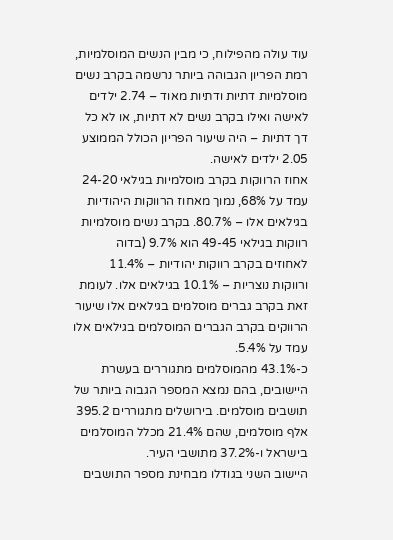עוד עולה מהפילוח, כי מבין הנשים המוסלמיות, רמת הפריון הגבוהה ביותר נרשמה בקרב נשים מוסלמיות דתיות ודתיות מאוד – 2.74 ילדים לאישה ואילו בקרב נשים לא דתיות, או לא כל דך דתיות – היה שיעור הפריון הכולל הממוצע 2.05 ילדים לאישה.
אחוז הרווקות בקרב מוסלמיות בגילאי 24-20 עמד על 68%, נמוך מאחוז הרווקות היהודיות בגילאים אלו – 80.7%. בקרב נשים מוסלמיות רווקות בגילאי 49-45 הוא 9.7% (בדוה לאחוזים בקרב רווקות יהודיות – 11.4% ורווקות נוצריות – 10.1% בגילאים אלו. לעומת זאת בקרב גברים מוסלמים בגילאים אלו שיעור הרווקים בקרב הגברים המוסלמים בגילאים אלו עמד על 5.4%.
כ-43.1% מהמוסלמים מתגוררים בעשרת היישובים, בהם נמצא המספר הגבוה ביותר של תושבים מוסלמים. בירושלים מתגוררים 395.2 אלף מוסלמים, שהם 21.4% מכלל המוסלמים בישראל ו-37.2% מתושבי העיר.
היישוב השני בגודלו מבחינת מספר התושבים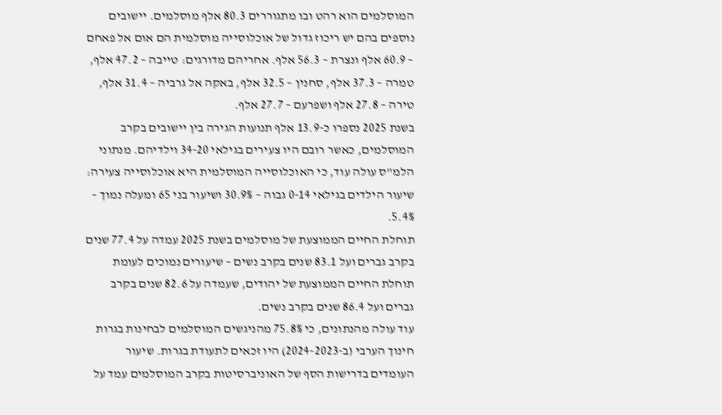המוסלמים הוא רהט ובו מתגוררים 80.3 אלף מוסלמים. יישובים נוספים בהם יש ריכוז גדול של אוכלוסייה מוסלמית הם אום אל פאחם – 60.9 אלף ונצרת – 56.3 אלף. אחריהם מדורגים: טייבה – 47.2 אלף, טמרה – 37.3 אלף, סחנין – 32.5 אלף, באקה אל גרביה – 31.4 אלף, טירה – 27.8 אלף ושפרעם – 27.7 אלף.
בשנת 2025 נספרו כ-13.9 אלף תנועות הגירה בין יישובים בקרב המוסלמים, כאשר רובם היו צעירים בגילאי 34-20 וילדיהם. מנתוני הלמ"ס עולה עוד, כי האוכלוסייה המוסלמית היא אוכלוסייה צעירה: שיעור הילדים בגילאי 0-14 גבוה – 30.9% ושיעור בני 65 ומעלה נמוך – 5.4%.
תוחלת החיים הממוצעת של מוסלמים בשנת 2025 עמדה על 77.4 שנים בקרב גברים ועל 83.1 שנים בקרב נשים – שיעורים נמוכים לעומת תוחלת החיים הממוצעת של יהודים, שעמדה על 82.6 שנים בקרב גברים ועל 86.4 שנים בקרב נשים.
עוד עולה מהנתונים, כי 75.8% מהניגשים המוסלמים לבחינות בגרות חינוך הערבי (ב-2024-2023) היו זכאים לתעודת בגרות. שיעור העומדים בדרישות הסף של האוניברסיטות בקרב המוסלמים עמד על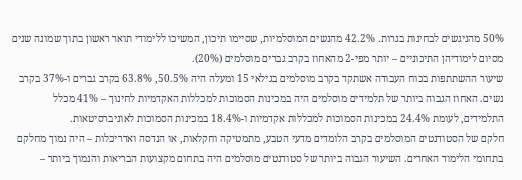50% מהניגשים לבחינות בגרות. 42.2% מהנשים המוסלמיות, שסיימו תיכון, המשיכו ללימודי תואר ראשון בתוך שמונה שנים מסיום לימודיהן התיכוניים – יותר מפי-2 מהאחוז בקרב גברים מוסלמים (20%).
שיעור ההשתתפות בכוח העבודה אשתקד בקרב מוסלמים בגילאי 15 ומעלה היה 50.5%, 63.8% בקרב גברים ו-37% בקרב נשים. האחוז הגבוה ביותר של תלמידים מוסלמים היה במכינות הסמוכות למכללות האקדמיות לחינוך – 41% מכלל התלמידים, לעומת 24.4% במכינות הסמוכות למכללות אקדמיות ו-18.4% במכינות הסמוכות לאוניברסיטאות.
חלקם של הסטודנטים המוסלמים בקרב הלומדים מדעי הטבע, מתמטיקה וחקלאות, או הנדסה ואדריכלות – היה נמוך מחלקם בתחומי הלימוד האחרים. השיעור הגבוה ביותר של סטודנטים מוסלמים היה בתחום מקצועות הבריאות והנמוך ביותר –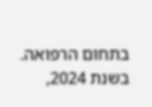בתחום הרפואה.
בשנת 2024,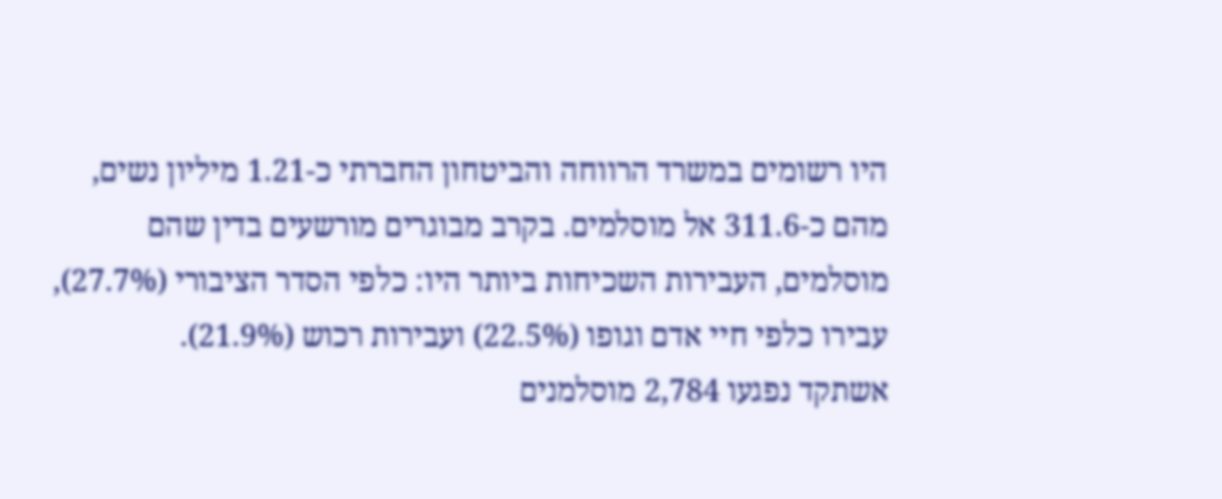היו רשומים במשרד הרווחה והביטחון החברתי כ-1.21 מיליון נשים, מהם כ-311.6 אל מוסלמים. בקרב מבוגרים מורשעים בדין שהם מוסלמים, העבירות השכיחות ביותר היו: כלפי הסדר הציבורי (27.7%), עבירו כלפי חיי אדם וגופו (22.5%) ועבירות רכוש (21.9%).
אשתקד נפגעו 2,784 מוסלמנים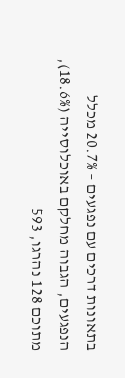בתאונות דרכים עם נפגעים – 20.7% מכלל הנפגעים, הגבוה מחלקם באוכלוסייה (18.6%), מתוכם 128 נהרגו, 593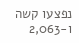נפצעו קשה ו-2,063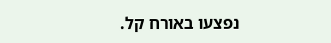נפצעו באורח קל.